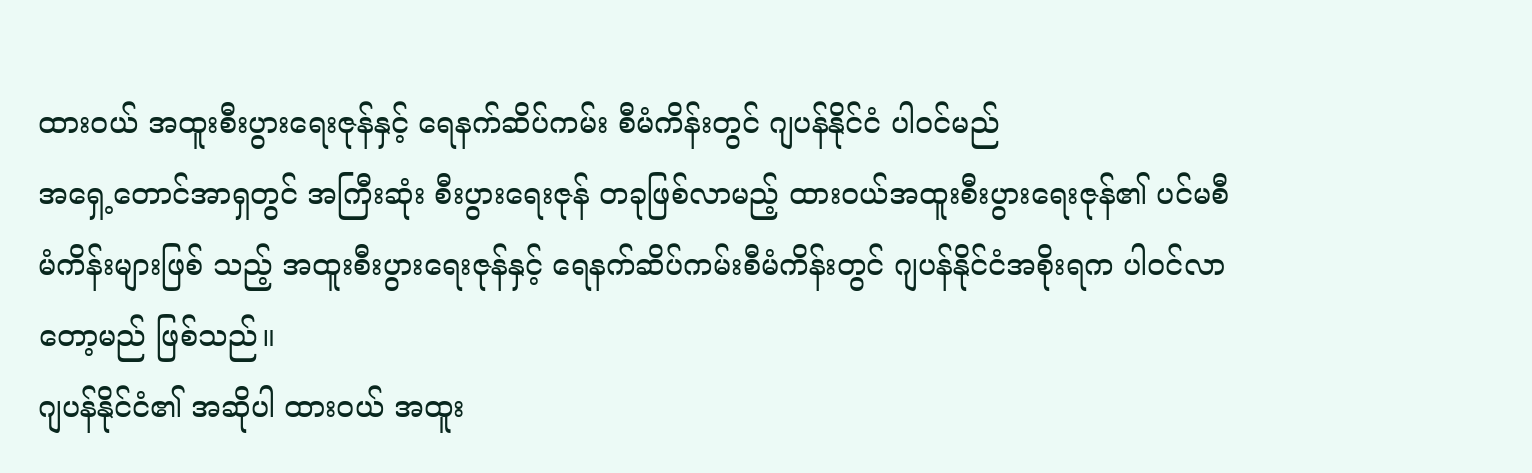ထားဝယ် အထူးစီးပွားရေးဇုန်နှင့် ရေနက်ဆိပ်ကမ်း စီမံကိန်းတွင် ဂျပန်နိုင်ငံ ပါဝင်မည်
အရှေ့တောင်အာရှတွင် အကြီးဆုံး စီးပွားရေးဇုန် တခုဖြစ်လာမည့် ထားဝယ်အထူးစီးပွားရေးဇုန်၏ ပင်မစီမံကိန်းများဖြစ် သည့် အထူးစီးပွားရေးဇုန်နှင့် ရေနက်ဆိပ်ကမ်းစီမံကိန်းတွင် ဂျပန်နိုင်ငံအစိုးရက ပါဝင်လာတော့မည် ဖြစ်သည်။
ဂျပန်နိုင်ငံ၏ အဆိုပါ ထားဝယ် အထူး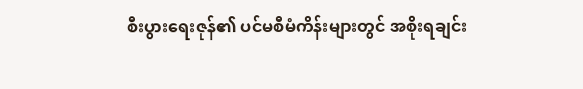စီးပွားရေးဇုန်၏ ပင်မစီမံကိန်းများတွင် အစိုးရချင်း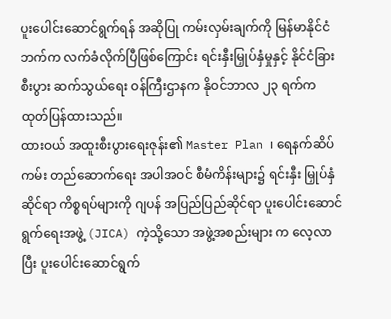ပူးပေါင်းဆောင်ရွက်ရန် အဆိုပြု ကမ်းလှမ်းချက်ကို မြန်မာနိုင်ငံဘက်က လက်ခံလိုက်ပြီဖြစ်ကြောင်း ရင်းနှီးမြှုပ်နှံမှုနှင့် နိုင်ငံခြားစီးပွား ဆက်သွယ်ရေး ဝန်ကြီးဌာနက နိုဝင်ဘာလ ၂၃ ရက်က ထုတ်ပြန်ထားသည်။
ထားဝယ် အထူးစီးပွားရေးဇုန်း၏ Master Plan ၊ ရေနက်ဆိပ်ကမ်း တည်ဆောက်ရေး အပါအဝင် စီမံကိန်းများ၌ ရင်းနှီး မြှုပ်နှံဆိုင်ရာ ကိစ္စရပ်များကို ဂျပန် အပြည်ပြည်ဆိုင်ရာ ပူးပေါင်းဆောင်ရွက်ရေးအဖွဲ့ (JICA) ကဲ့သို့သော အဖွဲ့အစည်းများ က လေ့လာပြီး ပူးပေါင်းဆောင်ရွက်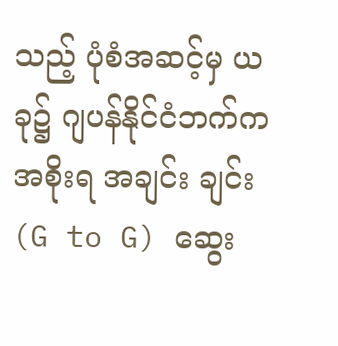သည့် ပုံစံအဆင့်မှ ယခု၌ ဂျပန်နိုင်ငံဘက်က အစိုးရ အချင်း ချင်း (G to G) ဆွေး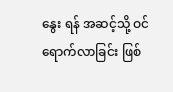နွေး ရန် အဆင့်သို့ ဝင်ရောက်လာခြင်း ဖြစ်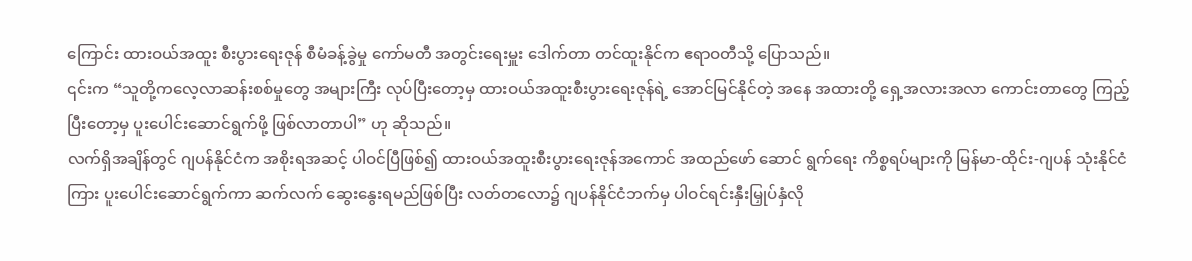ကြောင်း ထားဝယ်အထူး စီးပွားရေးဇုန် စီမံခန့်ခွဲမှု ကော်မတီ အတွင်းရေးမှူး ဒေါက်တာ တင်ထူးနိုင်က ဧရာဝတီသို့ ပြောသည်။
၎င်းက “သူတို့ကလေ့လာဆန်းစစ်မှုတွေ အများကြီး လုပ်ပြီးတော့မှ ထားဝယ်အထူးစီးပွားရေးဇုန်ရဲ့ အောင်မြင်နိုင်တဲ့ အနေ အထားတို့ ရှေ့အလားအလာ ကောင်းတာတွေ ကြည့်ပြီးတော့မှ ပူးပေါင်းဆောင်ရွက်ဖို့ ဖြစ်လာတာပါ” ဟု ဆိုသည်။
လက်ရှိအချိန်တွင် ဂျပန်နိုင်ငံက အစိုးရအဆင့် ပါဝင်ပြီဖြစ်၍ ထားဝယ်အထူးစီးပွားရေးဇုန်အကောင် အထည်ဖော် ဆောင် ရွက်ရေး ကိစ္စရပ်များကို မြန်မာ-ထိုင်း-ဂျပန် သုံးနိုင်ငံကြား ပူးပေါင်းဆောင်ရွက်ကာ ဆက်လက် ဆွေးနွေးရမည်ဖြစ်ပြီး လတ်တလော၌ ဂျပန်နိုင်ငံဘက်မှ ပါဝင်ရင်းနှီးမြှုပ်နှံလို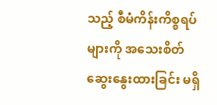သည့် စီမံကိန်းကိစ္စရပ်များကို အသေးစိတ် ဆွေးနွေးထားခြင်း မရှိ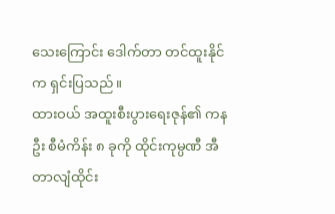သေးကြောင်း ဒေါက်တာ တင်ထူးနိုင်က ရှင်းပြသည်။
ထားဝယ် အထူးစီးပွားရေးဇုန်၏ ကနဦး စီမံကိန်း ၈ ခုကို ထိုင်းကုမ္ပဏီ အီတာလျံထိုင်း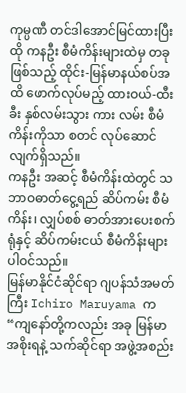ကုမ္ပဏီ တင်ဒါအောင်မြင်ထားပြီး ထို ကနဦး စီမံကိန်းများထဲမှ တခုဖြစ်သည့် ထိုင်း-မြန်မာနယ်စပ်အထိ ဖောက်လုပ်မည့် ထားဝယ်-ထီးခီး နှစ်လမ်းသွား ကား လမ်း စီမံကိန်းကိုသာ စတင် လုပ်ဆောင်လျက်ရှိသည်။
ကနဦး အဆင့် စီမံကိန်းထဲတွင် သဘာဝဓာတ်ငွေ့ရည် ဆိပ်ကမ်း စီမံကိန်း၊ လျှပ်စစ် ဓာတ်အားပေးစက်ရုံနှင့် ဆိပ်ကမ်းငယ် စီမံကိန်းများ ပါဝင်သည်။
မြန်မာနိုင်ငံဆိုင်ရာ ဂျပန်သံအမတ်ကြီး Ichiro Maruyama က “ကျနော်တို့ကလည်း အခု မြန်မာအစိုးရနဲ့ သက်ဆိုင်ရာ အဖွဲ့အစည်း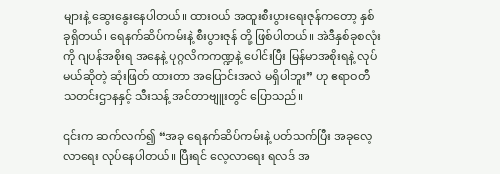များနဲ့ ဆွေးနွေးနေပါတယ်။ ထားဝယ် အထူးစီးပွားရေးဇုန်ကတော့ နှစ်ခုရှိတယ်၊ ရေနက်ဆိပ်ကမ်းနဲ့ စီးပွားဇုန် တို့ ဖြစ်ပါတယ်။ အဲဒီနှစ်ခုစလုံးကို ဂျပန်အစိုးရ အနေနဲ့ ပုဂ္ဂလိကကဏ္ဍနဲ့ ပေါင်းပြီး မြန်မာအစိုးရနဲ့ လုပ်မယ်ဆိုတဲ့ ဆုံးဖြတ် ထားတာ အပြောင်းအလဲ မရှိပါဘူး” ဟု ဧရာဝတီ သတင်းဌာနနှင့် သီးသန့် အင်တာဗျူးတွင် ပြောသည်။

၎င်းက ဆက်လက်၍ “အခု ရေနက်ဆိပ်ကမ်းနဲ့ ပတ်သက်ပြီး အခုလေ့လာရေး လုပ်နေပါတယ်။ ပြီးရင် လေ့လာရေး ရလဒ် အ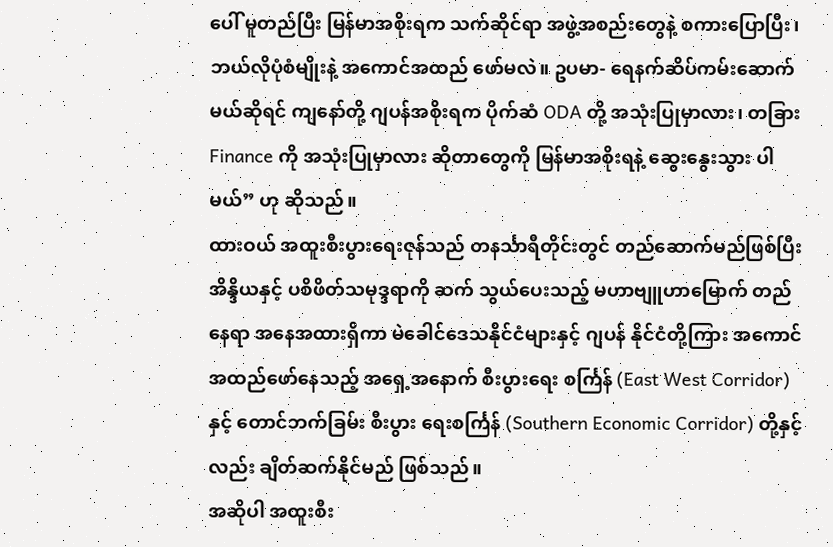ပေါ် မူတည်ပြီး မြန်မာအစိုးရက သက်ဆိုင်ရာ အဖွဲ့အစည်းတွေနဲ့ စကားပြောပြီး၊ ဘယ်လိုပုံစံမျိုးနဲ့ အကောင်အထည် ဖော်မလဲ။ ဥပမာ- ရေနက်ဆိပ်ကမ်းဆောက်မယ်ဆိုရင် ကျနော်တို့ ဂျပန်အစိုးရက ပိုက်ဆံ ODA တို့ အသုံးပြုမှာလား၊ တခြား Finance ကို အသုံးပြုမှာလား ဆိုတာတွေကို မြန်မာအစိုးရနဲ့ ဆွေးနွေးသွား ပါမယ်” ဟု ဆိုသည်။
ထားဝယ် အထူးစီးပွားရေးဇုန်သည် တနင်္သာရီတိုင်းတွင် တည်ဆောက်မည်ဖြစ်ပြီး အိန္ဒိယနှင့် ပစိဖိတ်သမုဒ္ဒရာကို ဆက် သွယ်ပေးသည့် မဟာဗျူဟာမြောက် တည်နေရာ အနေအထားရှိကာ မဲခေါင်ဒေသနိုင်ငံများနှင့် ဂျပန် နိုင်ငံတို့ကြား အကောင်အထည်ဖော်နေသည့် အရှေ့အနောက် စီးပွားရေး စင်္ကြန် (East West Corridor) နှင့် တောင်ဘက်ခြမ်း စီးပွား ရေးစင်္ကြန် (Southern Economic Corridor) တို့နှင့်လည်း ချိတ်ဆက်နိုင်မည် ဖြစ်သည်။
အဆိုပါ အထူးစီး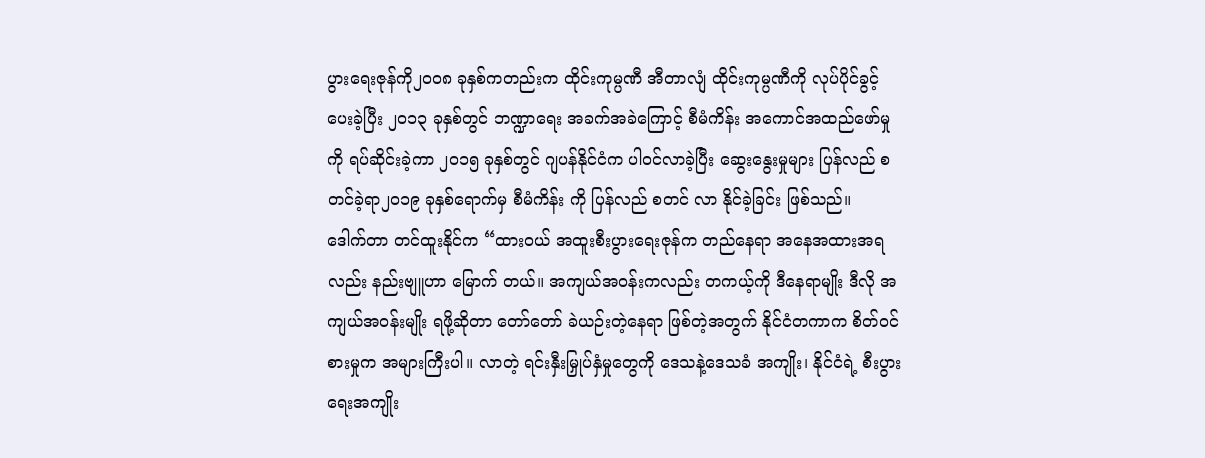ပွားရေးဇုန်ကို၂၀၀၈ ခုနှစ်ကတည်းက ထိုင်းကုမ္ပဏီ အီတာလျံ ထိုင်းကုမ္ပဏီကို လုပ်ပိုင်ခွင့် ပေးခဲ့ပြီး ၂၀၁၃ ခုနှစ်တွင် ဘဏ္ဍာရေး အခက်အခဲကြောင့် စီမံကိန်း အကောင်အထည်ဖော်မှုကို ရပ်ဆိုင်းခဲ့ကာ ၂၀၁၅ ခုနှစ်တွင် ဂျပန်နိုင်ငံက ပါဝင်လာခဲ့ပြီး ဆွေးနွေးမှုများ ပြန်လည် စတင်ခဲ့ရာ၂၀၁၉ ခုနှစ်ရောက်မှ စီမံကိန်း ကို ပြန်လည် စတင် လာ နိုင်ခဲ့ခြင်း ဖြစ်သည်။
ဒေါက်တာ တင်ထူးနိုင်က “ထားဝယ် အထူးစီးပွားရေးဇုန်က တည်နေရာ အနေအထားအရလည်း နည်းဗျူဟာ မြောက် တယ်။ အကျယ်အဝန်းကလည်း တကယ့်ကို ဒီနေရာမျိုး ဒီလို အကျယ်အဝန်းမျိုး ရဖို့ဆိုတာ တော်တော် ခဲယဉ်းတဲ့နေရာ ဖြစ်တဲ့အတွက် နိုင်ငံတကာက စိတ်ဝင်စားမှုက အများကြီးပါ။ လာတဲ့ ရင်းနှီးမြှုပ်နှံမှုတွေကို ဒေသနဲ့ဒေသခံ အကျိုး၊ နိုင်ငံရဲ့ စီးပွားရေးအကျိုး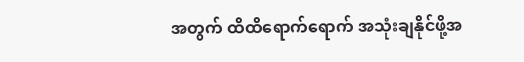အတွက် ထိထိရောက်ရောက် အသုံးချနိုင်ဖို့အ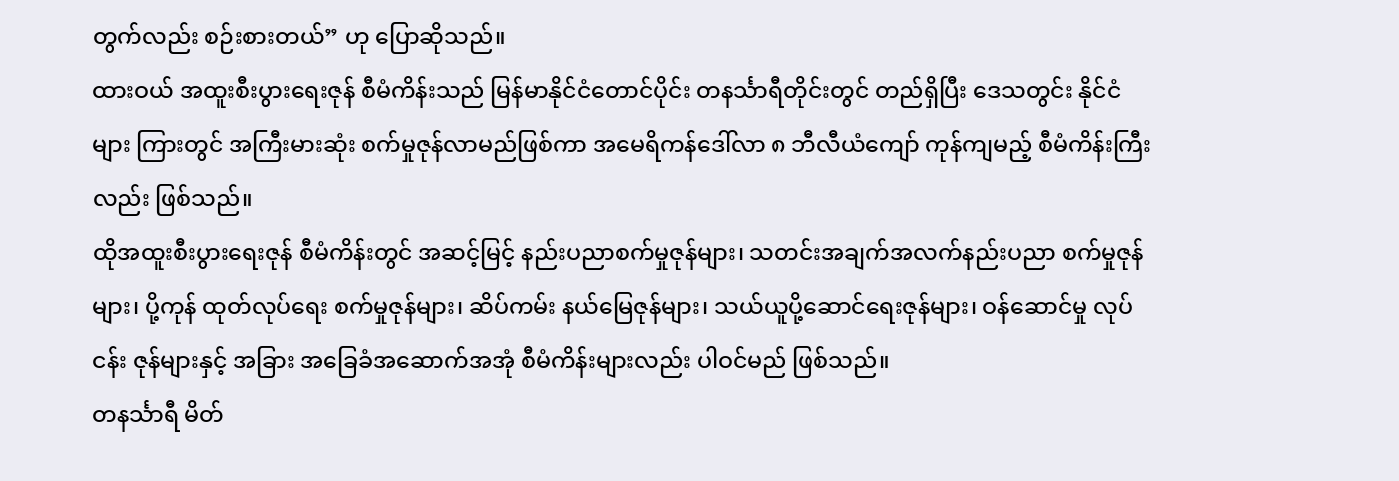တွက်လည်း စဉ်းစားတယ်” ဟု ပြောဆိုသည်။
ထားဝယ် အထူးစီးပွားရေးဇုန် စီမံကိန်းသည် မြန်မာနိုင်ငံတောင်ပိုင်း တနင်္သာရီတိုင်းတွင် တည်ရှိပြီး ဒေသတွင်း နိုင်ငံများ ကြားတွင် အကြီးမားဆုံး စက်မှုဇုန်လာမည်ဖြစ်ကာ အမေရိကန်ဒေါ်လာ ၈ ဘီလီယံကျော် ကုန်ကျမည့် စီမံကိန်းကြီးလည်း ဖြစ်သည်။
ထိုအထူးစီးပွားရေးဇုန် စီမံကိန်းတွင် အဆင့်မြင့် နည်းပညာစက်မှုဇုန်များ၊ သတင်းအချက်အလက်နည်းပညာ စက်မှုဇုန် များ၊ ပို့ကုန် ထုတ်လုပ်ရေး စက်မှုဇုန်များ၊ ဆိပ်ကမ်း နယ်မြေဇုန်များ၊ သယ်ယူပို့ဆောင်ရေးဇုန်များ၊ ဝန်ဆောင်မှု လုပ်ငန်း ဇုန်များနှင့် အခြား အခြေခံအဆောက်အအုံ စီမံကိန်းများလည်း ပါဝင်မည် ဖြစ်သည်။
တနင်္သာရီ မိတ်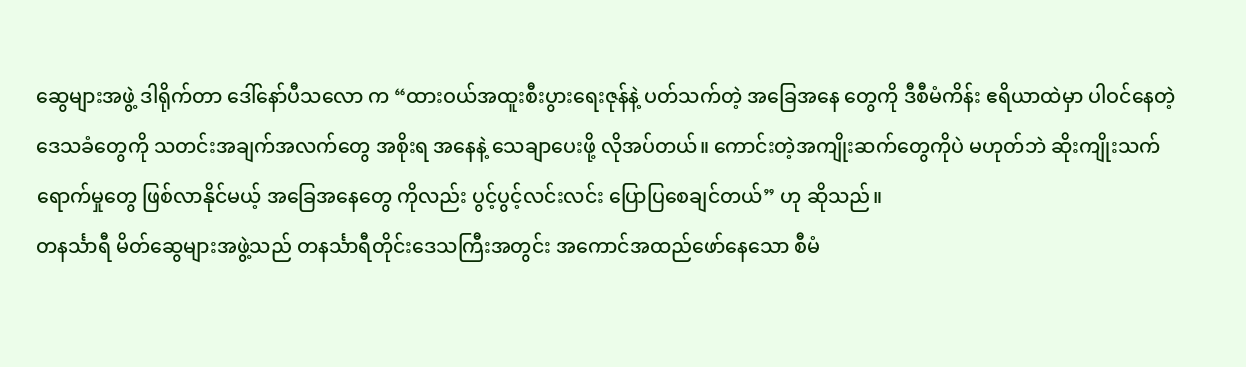ဆွေများအဖွဲ့ ဒါရိုက်တာ ဒေါ်နော်ပီသလော က “ထားဝယ်အထူးစီးပွားရေးဇုန်နဲ့ ပတ်သက်တဲ့ အခြေအနေ တွေကို ဒီစီမံကိန်း ဧရိယာထဲမှာ ပါဝင်နေတဲ့ ဒေသခံတွေကို သတင်းအချက်အလက်တွေ အစိုးရ အနေနဲ့ သေချာပေးဖို့ လိုအပ်တယ်။ ကောင်းတဲ့အကျိုးဆက်တွေကိုပဲ မဟုတ်ဘဲ ဆိုးကျိုးသက်ရောက်မှုတွေ ဖြစ်လာနိုင်မယ့် အခြေအနေတွေ ကိုလည်း ပွင့်ပွင့်လင်းလင်း ပြောပြစေချင်တယ်” ဟု ဆိုသည်။
တနင်္သာရီ မိတ်ဆွေများအဖွဲ့သည် တနင်္သာရီတိုင်းဒေသကြီးအတွင်း အကောင်အထည်ဖော်နေသော စီမံ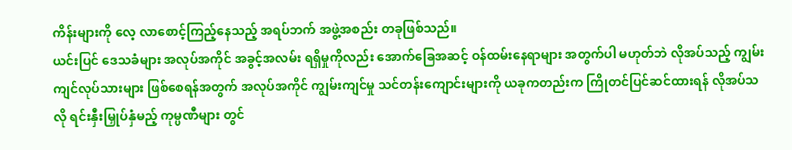ကိန်းများကို လေ့ လာစောင့်ကြည့်နေသည့် အရပ်ဘက် အဖွဲ့အစည်း တခုဖြစ်သည်။
ယင်းပြင် ဒေသခံများ အလုပ်အကိုင် အခွင့်အလမ်း ရရှိမှုကိုလည်း အောက်ခြေအဆင့် ဝန်ထမ်းနေရာများ အတွက်ပါ မဟုတ်ဘဲ လိုအပ်သည့် ကျွမ်းကျင်လုပ်သားများ ဖြစ်စေရန်အတွက် အလုပ်အကိုင် ကျွမ်းကျင်မှု သင်တန်းကျောင်းများကို ယခုကတည်းက ကြိုတင်ပြင်ဆင်ထားရန် လိုအပ်သလို ရင်းနှီးမြှုပ်နှံမည့် ကုမ္ပဏီများ တွင်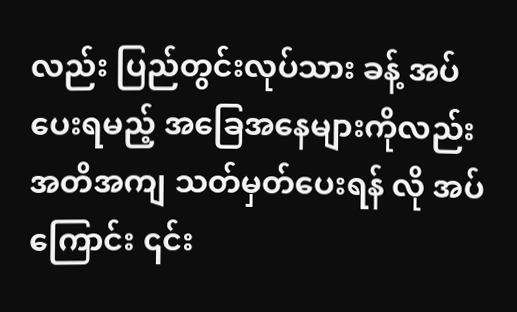လည်း ပြည်တွင်းလုပ်သား ခန့် အပ်ပေးရမည့် အခြေအနေများကိုလည်း အတိအကျ သတ်မှတ်ပေးရန် လို အပ်ကြောင်း ၎င်း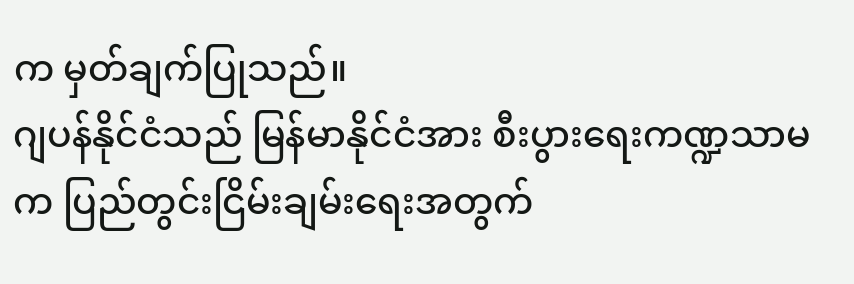က မှတ်ချက်ပြုသည်။
ဂျပန်နိုင်ငံသည် မြန်မာနိုင်ငံအား စီးပွားရေးကဏ္ဍသာမက ပြည်တွင်းငြိမ်းချမ်းရေးအတွက်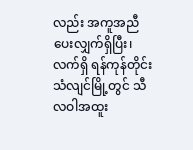လည်း အကူအညီပေးလျှက်ရှိပြီး၊ လက်ရှိ ရန်ကုန်တိုင်း သံလျင်မြို့တွင် သီလဝါအထူး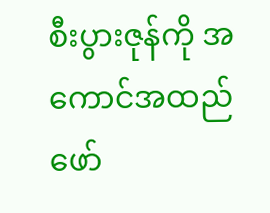စီးပွားဇုန်ကို အကောင်အထည်ဖော်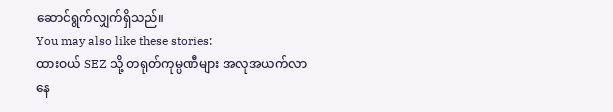ဆောင်ရွက်လျှက်ရှိသည်။
You may also like these stories:
ထားဝယ် SEZ သို့ တရုတ်ကုမ္ပဏီများ အလုအယက်လာနေ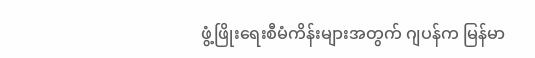ဖွံ့ဖြိုးရေးစီမံကိန်းများအတွက် ဂျပန်က မြန်မာ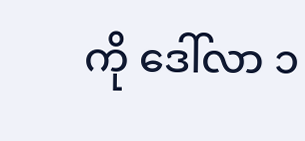ကို ဒေါ်လာ ၁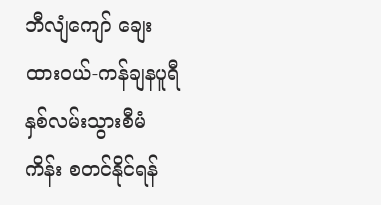ဘီလျံကျော် ချေး
ထားဝယ်-ကန်ချနပူရီ နှစ်လမ်းသွားစီမံကိန်း စတင်နိုင်ရန်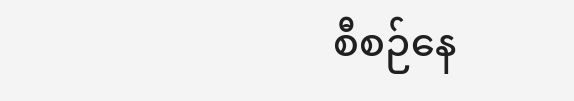စီစဉ်နေ